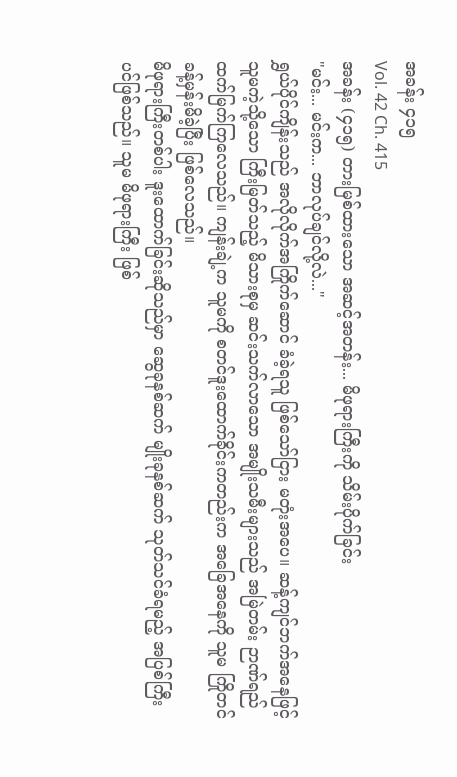အခန်း ၄၁၅
Vol. 42 Ch. 415
အခန်း (၄၁၅) တားမြစ်ထားသော အဆင့်အတန်း... မိဖုရားကြီးကို သိမ်းပိုက်ခြင်း
"မင်း... မင်းက... ဘာလုပ်ချင်လို့လဲ..."
ရွှယ်ပိုင်ကျိန်းသည် အလိုလိုက်အကြိုက်ဆောင် ခံခဲ့ရသူ ဖြစ်သော်ငြား မတုံးအပေ။ ဆန့်ကျင်ဘက်အနေဖြင့် သူမကဲ့သို့သော ကြီးမြတ်သည့် မိသားစုမှ ဆင်းသက်လာသော အမျိုးသမီးများသည် အမြဲတမ်း ဉာဏ်ရည်ထက်မြက်ကြလေသည်။ ကျန်းချဲ့က သူမကို စတင်ဒူးထောက်ခိုင်းကတည်းက အခြေအနေကို သူမ ကြိုတင်ခန့်မှန်းမိခဲ့ပြီး ဖြစ်လေသည်။
မိဖုရားကြီးတစ်ပါး ဒူးထောက်ခြင်းဆိုသည်မှာ ဆွေခုနစ်ဆက် မျိုးခုနစ်ဆက် သုတ်သင်ခံရမည့် အပြစ်ကြီးပင်ဖြစ်သည်။ သူမ မိဖုရားကြီး ဖြစ်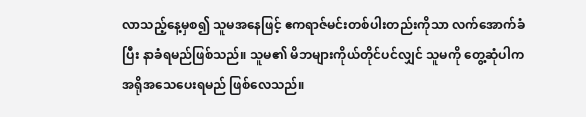လာသည့်နေ့မှစ၍ သူမအနေဖြင့် ဧကရာဇ်မင်းတစ်ပါးတည်းကိုသာ လက်အောက်ခံပြီး နာခံရမည်ဖြစ်သည်။ သူမ၏ မိဘများကိုယ်တိုင်ပင်လျှင် သူမကို တွေ့ဆုံပါက အရိုအသေပေးရမည် ဖြစ်လေသည်။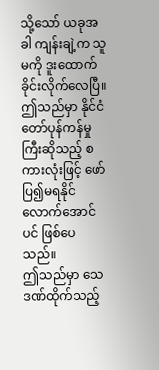သို့သော် ယခုအခါ ကျန်းချဲ့က သူမကို ဒူးထောက်ခိုင်းလိုက်လေပြီ။
ဤသည်မှာ နိုင်ငံတော်ပုန်ကန်မှုကြီးဆိုသည့် စကားလုံးဖြင့် ဖော်ပြ၍မရနိုင်လောက်အောင်ပင် ဖြစ်ပေသည်။
ဤသည်မှာ သေဒဏ်ထိုက်သည့်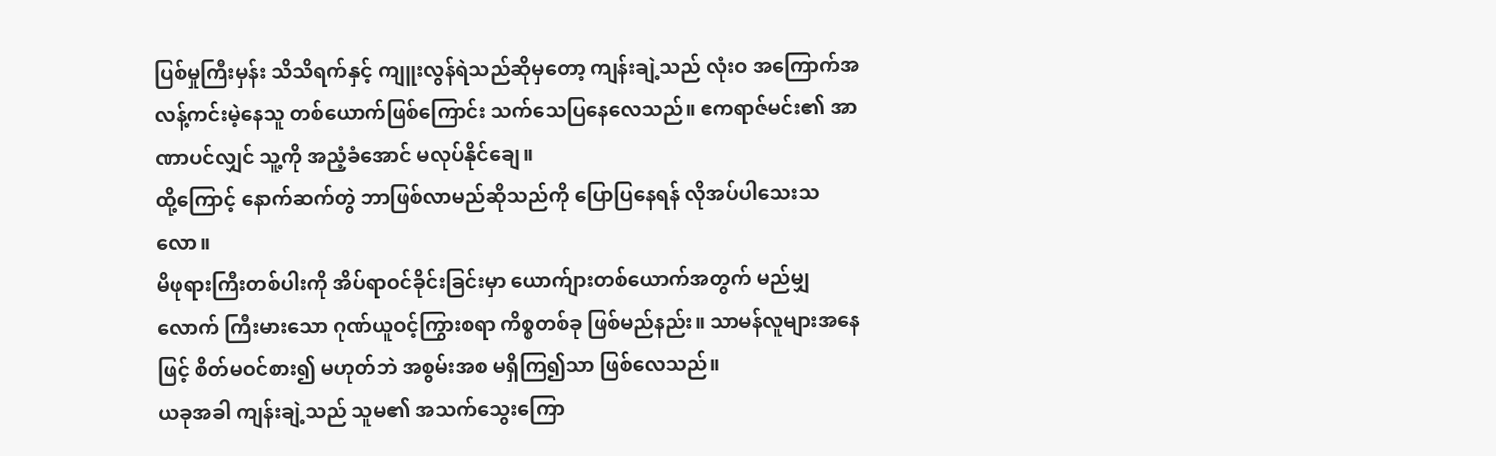ပြစ်မှုကြီးမှန်း သိသိရက်နှင့် ကျူးလွန်ရဲသည်ဆိုမှတော့ ကျန်းချဲ့သည် လုံးဝ အကြောက်အလန့်ကင်းမဲ့နေသူ တစ်ယောက်ဖြစ်ကြောင်း သက်သေပြနေလေသည်။ ဧကရာဇ်မင်း၏ အာဏာပင်လျှင် သူ့ကို အညံ့ခံအောင် မလုပ်နိုင်ချေ။
ထို့ကြောင့် နောက်ဆက်တွဲ ဘာဖြစ်လာမည်ဆိုသည်ကို ပြောပြနေရန် လိုအပ်ပါသေးသလော။
မိဖုရားကြီးတစ်ပါးကို အိပ်ရာဝင်ခိုင်းခြင်းမှာ ယောက်ျားတစ်ယောက်အတွက် မည်မျှလောက် ကြီးမားသော ဂုဏ်ယူဝင့်ကြွားစရာ ကိစ္စတစ်ခု ဖြစ်မည်နည်း။ သာမန်လူများအနေဖြင့် စိတ်မဝင်စား၍ မဟုတ်ဘဲ အစွမ်းအစ မရှိကြ၍သာ ဖြစ်လေသည်။
ယခုအခါ ကျန်းချဲ့သည် သူမ၏ အသက်သွေးကြော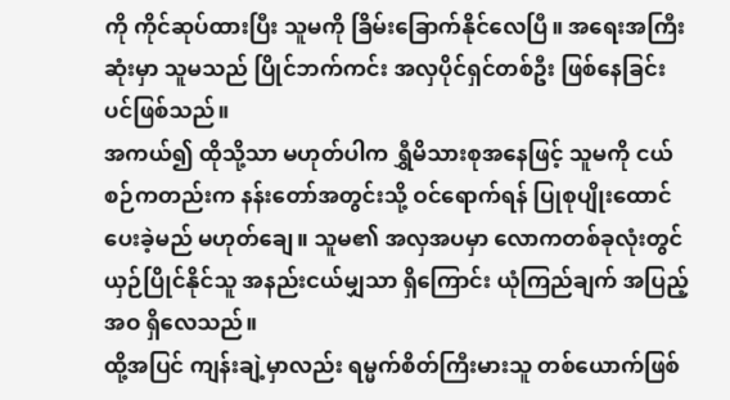ကို ကိုင်ဆုပ်ထားပြီး သူမကို ခြိမ်းခြောက်နိုင်လေပြီ။ အရေးအကြီးဆုံးမှာ သူမသည် ပြိုင်ဘက်ကင်း အလှပိုင်ရှင်တစ်ဦး ဖြစ်နေခြင်းပင်ဖြစ်သည်။
အကယ်၍ ထိုသို့သာ မဟုတ်ပါက ရွှီမိသားစုအနေဖြင့် သူမကို ငယ်စဉ်ကတည်းက နန်းတော်အတွင်းသို့ ဝင်ရောက်ရန် ပြုစုပျိုးထောင်ပေးခဲ့မည် မဟုတ်ချေ။ သူမ၏ အလှအပမှာ လောကတစ်ခုလုံးတွင် ယှဉ်ပြိုင်နိုင်သူ အနည်းငယ်မျှသာ ရှိကြောင်း ယုံကြည်ချက် အပြည့်အဝ ရှိလေသည်။
ထို့အပြင် ကျန်းချဲ့မှာလည်း ရမ္မက်စိတ်ကြီးမားသူ တစ်ယောက်ဖြစ်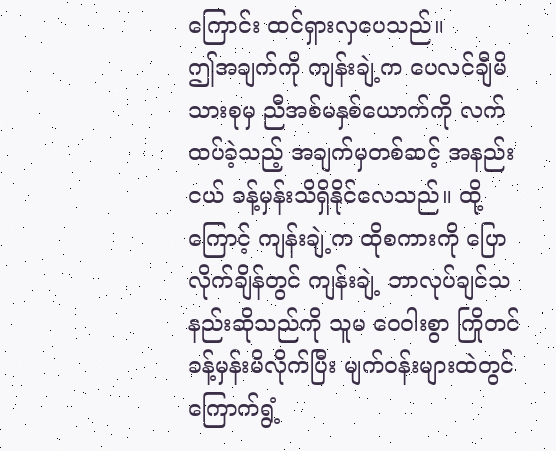ကြောင်း ထင်ရှားလှပေသည်။
ဤအချက်ကို ကျန်းချဲ့က ပေလင်ချီမိသားစုမှ ညီအစ်မနှစ်ယောက်ကို လက်ထပ်ခဲ့သည့် အချက်မှတစ်ဆင့် အနည်းငယ် ခန့်မှန်းသိရှိနိုင်လေသည်။ ထို့ကြောင့် ကျန်းချဲ့က ထိုစကားကို ပြောလိုက်ချိန်တွင် ကျန်းချဲ့ ဘာလုပ်ချင်သနည်းဆိုသည်ကို သူမ ဝေဝါးစွာ ကြိုတင်ခန့်မှန်းမိလိုက်ပြီး မျက်ဝန်းများထဲတွင် ကြောက်ရွံ့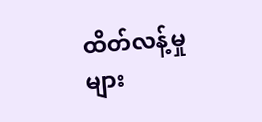ထိတ်လန့်မှုများ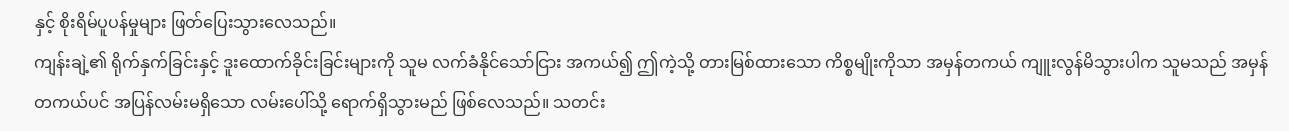နှင့် စိုးရိမ်ပူပန်မှုများ ဖြတ်ပြေးသွားလေသည်။
ကျန်းချဲ့၏ ရိုက်နှက်ခြင်းနှင့် ဒူးထောက်ခိုင်းခြင်းများကို သူမ လက်ခံနိုင်သော်ငြား အကယ်၍ ဤကဲ့သို့ တားမြစ်ထားသော ကိစ္စမျိုးကိုသာ အမှန်တကယ် ကျူးလွန်မိသွားပါက သူမသည် အမှန်တကယ်ပင် အပြန်လမ်းမရှိသော လမ်းပေါ်သို့ ရောက်ရှိသွားမည် ဖြစ်လေသည်။ သတင်း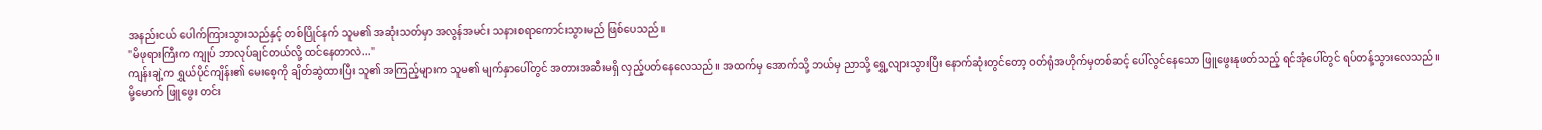အနည်းငယ် ပေါက်ကြားသွားသည်နှင့် တစ်ပြိုင်နက် သူမ၏ အဆုံးသတ်မှာ အလွန်အမင်း သနားစရာကောင်းသွားမည် ဖြစ်ပေသည်။
"မိဖုရားကြီးက ကျုပ် ဘာလုပ်ချင်တယ်လို့ ထင်နေတာလဲ..."
ကျန်းချဲ့က ရွှယ်ပိုင်ကျိန်း၏ မေးစေ့ကို ချိတ်ဆွဲထားပြီး သူ၏ အကြည့်များက သူမ၏ မျက်နှာပေါ်တွင် အတားအဆီးမရှိ လှည့်ပတ်နေလေသည်။ အထက်မှ အောက်သို့ ဘယ်မှ ညာသို့ ရွှေ့လျားသွားပြီး နောက်ဆုံးတွင်တော့ ဝတ်ရုံအဟိုက်မှတစ်ဆင့် ပေါ်လွင်နေသော ဖြူဖွေးနုဖတ်သည့် ရင်အုံပေါ်တွင် ရပ်တန့်သွားလေသည်။
မို့မောက် ဖြူဖွေး တင်း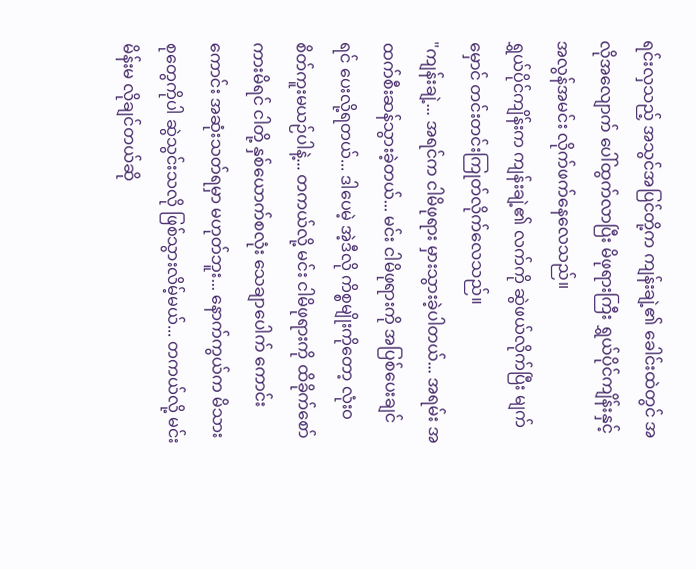ရင်းလှသည့် အသွင်အပြင်တို့က ကျန်းချဲ့၏ ခေါင်းထဲတွင် အလိုအလျောက် ပေါ်ထွက်လာပြီး မိဖုရားကြီး ရွှယ်ပိုင်ကျိန်းနှင့် အလွန်အမင်း လိုက်ဖက်နေလေသည်။
ရွှယ်ပိုင်ကျိန်းက ကျန်းချဲ့၏ လက်ကို ဆွဲဖယ်လိုက်ပြီး မျက်မှောင် တင်းတင်းကြုတ်လိုက်လေသည်။
"ကျန်းချဲ့... အရင်က ငါမိဖုရား မှားသွားခဲ့ပါတယ်... အရမ်း အထက်စီးဆန်သွားခဲ့တယ်... မင်း ငါမိဖုရားကို အပြစ်ပေးချင်ရင် ပေးလို့ရတယ်... ဒါပေမဲ့ အဲ့ဒီလို ကိစ္စမျိုးကိုတော့ လုံးဝ စိတ်ကူးမယဉ်ပါနဲ့... တကယ်လို့ မင်း ငါမိဖုရားကို ထိခိုက်စော်ကားမိရင် ငါတို့ နှစ်ယောက်စလုံး သေချာပေါက် ကောင်းကောင်း အဆုံးသတ်ရမှာ မဟုတ်ဘူး... နောက်ကွယ်က မိသားစုတွေကိုပါ ဆွဲသွင်းသလို ဖြစ်သွားလိမ့်မယ်... တကယ်လို့ မင်း မိန်းမ လိုချင်တယ်ဆို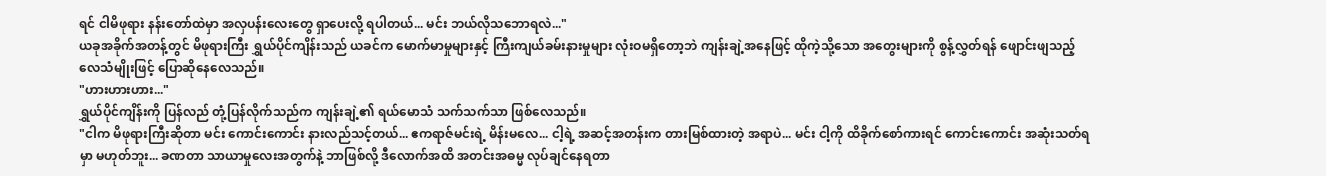ရင် ငါမိဖုရား နန်းတော်ထဲမှာ အလှပန်းလေးတွေ ရှာပေးလို့ ရပါတယ်... မင်း ဘယ်လိုသဘောရလဲ..."
ယခုအခိုက်အတန့်တွင် မိဖုရားကြီး ရွှယ်ပိုင်ကျိန်းသည် ယခင်က မောက်မာမှုများနှင့် ကြီးကျယ်ခမ်းနားမှုများ လုံးဝမရှိတော့ဘဲ ကျန်းချဲ့အနေဖြင့် ထိုကဲ့သို့သော အတွေးများကို စွန့်လွှတ်ရန် ဖျောင်းဖျသည့် လေသံမျိုးဖြင့် ပြောဆိုနေလေသည်။
"ဟားဟားဟား..."
ရွှယ်ပိုင်ကျိန်းကို ပြန်လည် တုံ့ပြန်လိုက်သည်က ကျန်းချဲ့၏ ရယ်မောသံ သက်သက်သာ ဖြစ်လေသည်။
"ငါက မိဖုရားကြီးဆိုတာ မင်း ကောင်းကောင်း နားလည်သင့်တယ်... ဧကရာဇ်မင်းရဲ့ မိန်းမလေ... ငါ့ရဲ့ အဆင့်အတန်းက တားမြစ်ထားတဲ့ အရာပဲ... မင်း ငါ့ကို ထိခိုက်စော်ကားရင် ကောင်းကောင်း အဆုံးသတ်ရမှာ မဟုတ်ဘူး... ခဏတာ သာယာမှုလေးအတွက်နဲ့ ဘာဖြစ်လို့ ဒီလောက်အထိ အတင်းအဓမ္မ လုပ်ချင်နေရတာ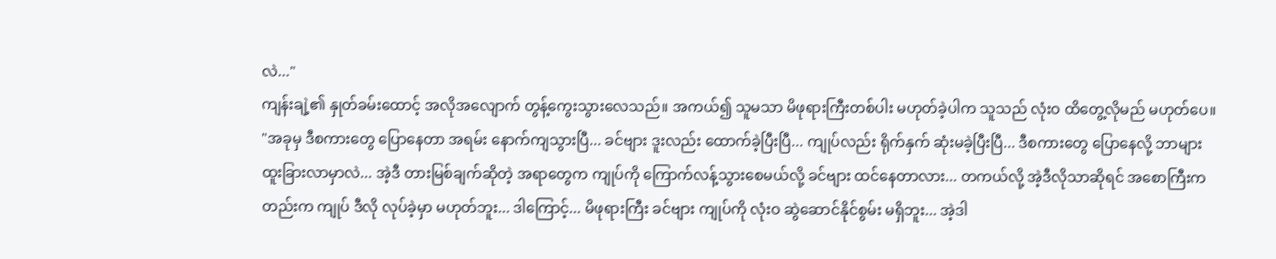လဲ..."
ကျန်းချဲ့၏ နှုတ်ခမ်းထောင့် အလိုအလျောက် တွန့်ကွေးသွားလေသည်။ အကယ်၍ သူမသာ မိဖုရားကြီးတစ်ပါး မဟုတ်ခဲ့ပါက သူသည် လုံးဝ ထိတွေ့လိုမည် မဟုတ်ပေ။
"အခုမှ ဒီစကားတွေ ပြောနေတာ အရမ်း နောက်ကျသွားပြီ... ခင်ဗျား ဒူးလည်း ထောက်ခဲ့ပြီးပြီ... ကျုပ်လည်း ရိုက်နှက် ဆုံးမခဲ့ပြီးပြီ... ဒီစကားတွေ ပြောနေလို့ ဘာများ ထူးခြားလာမှာလဲ... အဲ့ဒီ တားမြစ်ချက်ဆိုတဲ့ အရာတွေက ကျုပ်ကို ကြောက်လန့်သွားစေမယ်လို့ ခင်ဗျား ထင်နေတာလား... တကယ်လို့ အဲ့ဒီလိုသာဆိုရင် အစောကြီးကတည်းက ကျုပ် ဒီလို လုပ်ခဲ့မှာ မဟုတ်ဘူး... ဒါကြောင့်... မိဖုရားကြီး ခင်ဗျား ကျုပ်ကို လုံးဝ ဆွဲဆောင်နိုင်စွမ်း မရှိဘူး... အဲ့ဒါ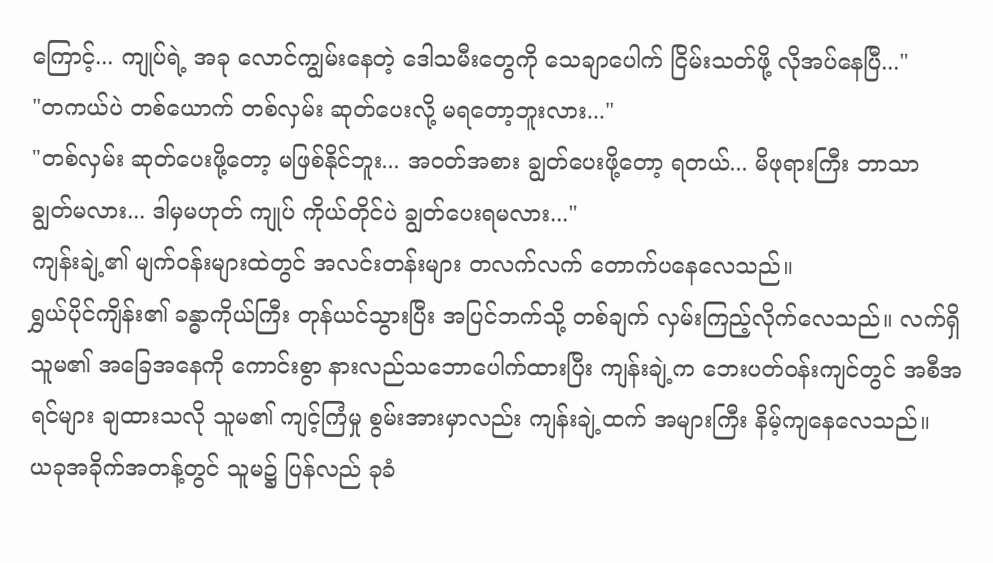ကြောင့်... ကျုပ်ရဲ့ အခု လောင်ကျွမ်းနေတဲ့ ဒေါသမီးတွေကို သေချာပေါက် ငြိမ်းသတ်ဖို့ လိုအပ်နေပြီ..."
"တကယ်ပဲ တစ်ယောက် တစ်လှမ်း ဆုတ်ပေးလို့ မရတော့ဘူးလား..."
"တစ်လှမ်း ဆုတ်ပေးဖို့တော့ မဖြစ်နိုင်ဘူး... အဝတ်အစား ချွတ်ပေးဖို့တော့ ရတယ်... မိဖုရားကြီး ဘာသာ ချွတ်မလား... ဒါမှမဟုတ် ကျုပ် ကိုယ်တိုင်ပဲ ချွတ်ပေးရမလား..."
ကျန်းချဲ့၏ မျက်ဝန်းများထဲတွင် အလင်းတန်းများ တလက်လက် တောက်ပနေလေသည်။
ရွှယ်ပိုင်ကျိန်း၏ ခန္ဓာကိုယ်ကြီး တုန်ယင်သွားပြီး အပြင်ဘက်သို့ တစ်ချက် လှမ်းကြည့်လိုက်လေသည်။ လက်ရှိ သူမ၏ အခြေအနေကို ကောင်းစွာ နားလည်သဘောပေါက်ထားပြီး ကျန်းချဲ့က ဘေးပတ်ဝန်းကျင်တွင် အစီအရင်များ ချထားသလို သူမ၏ ကျင့်ကြံမှု စွမ်းအားမှာလည်း ကျန်းချဲ့ထက် အများကြီး နိမ့်ကျနေလေသည်။
ယခုအခိုက်အတန့်တွင် သူမ၌ ပြန်လည် ခုခံ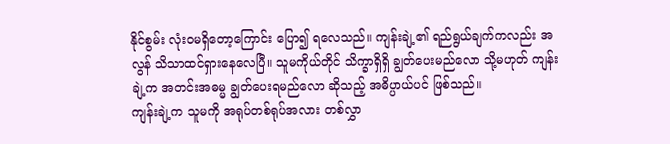နိုင်စွမ်း လုံးဝမရှိတော့ကြောင်း ပြော၍ ရလေသည်။ ကျန်းချဲ့၏ ရည်ရွယ်ချက်ကလည်း အလွန် သိသာထင်ရှားနေလေပြီ။ သူမကိုယ်တိုင် သိက္ခာရှိရှိ ချွတ်ပေးမည်လော သို့မဟုတ် ကျန်းချဲ့က အတင်းအဓမ္မ ချွတ်ပေးရမည်လော ဆိုသည့် အဓိပ္ပာယ်ပင် ဖြစ်သည်။
ကျန်းချဲ့က သူမကို အရုပ်တစ်ရုပ်အလား တစ်လွှာ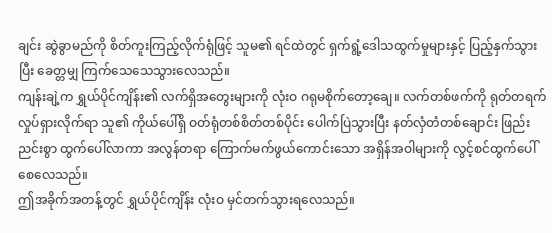ချင်း ဆွဲခွာမည်ကို စိတ်ကူးကြည့်လိုက်ရုံဖြင့် သူမ၏ ရင်ထဲတွင် ရှက်ရွံ့ဒေါသထွက်မှုများနှင့် ပြည့်နှက်သွားပြီး ခေတ္တမျှ ကြက်သေသေသွားလေသည်။
ကျန်းချဲ့က ရွှယ်ပိုင်ကျိန်း၏ လက်ရှိအတွေးများကို လုံးဝ ဂရုမစိုက်တော့ချေ။ လက်တစ်ဖက်ကို ရုတ်တရက် လှုပ်ရှားလိုက်ရာ သူ၏ ကိုယ်ပေါ်ရှိ ဝတ်ရုံတစ်စိတ်တစ်ပိုင်း ပေါက်ပြဲသွားပြီး နတ်လှံတံတစ်ချောင်း ဖြည်းညင်းစွာ ထွက်ပေါ်လာကာ အလွန်တရာ ကြောက်မက်ဖွယ်ကောင်းသော အရှိန်အဝါများကို လွင့်စင်ထွက်ပေါ်စေလေသည်။
ဤအခိုက်အတန့်တွင် ရွှယ်ပိုင်ကျိန်း လုံးဝ မှင်တက်သွားရလေသည်။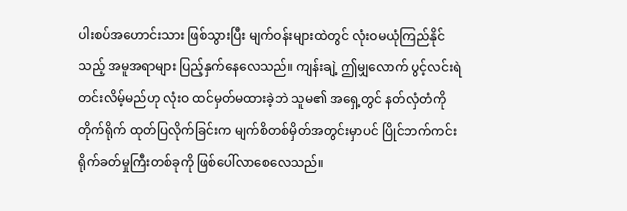ပါးစပ်အဟောင်းသား ဖြစ်သွားပြီး မျက်ဝန်းများထဲတွင် လုံးဝမယုံကြည်နိုင်သည့် အမူအရာများ ပြည့်နှက်နေလေသည်။ ကျန်းချဲ့ ဤမျှလောက် ပွင့်လင်းရဲတင်းလိမ့်မည်ဟု လုံးဝ ထင်မှတ်မထားခဲ့ဘဲ သူမ၏ အရှေ့တွင် နတ်လှံတံကို တိုက်ရိုက် ထုတ်ပြလိုက်ခြင်းက မျက်စိတစ်မှိတ်အတွင်းမှာပင် ပြိုင်ဘက်ကင်း ရိုက်ခတ်မှုကြီးတစ်ခုကို ဖြစ်ပေါ်လာစေလေသည်။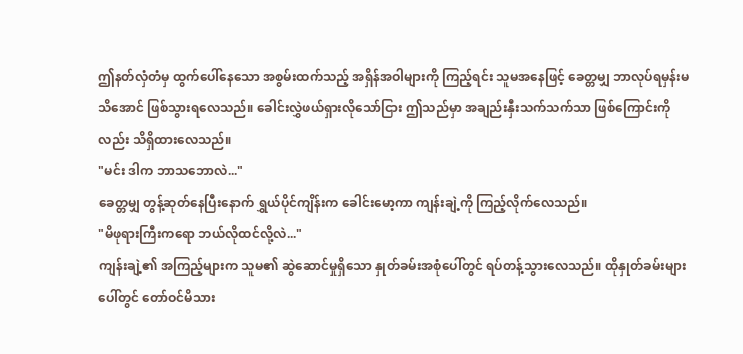ဤနတ်လှံတံမှ ထွက်ပေါ်နေသော အစွမ်းထက်သည့် အရှိန်အဝါများကို ကြည့်ရင်း သူမအနေဖြင့် ခေတ္တမျှ ဘာလုပ်ရမှန်းမသိအောင် ဖြစ်သွားရလေသည်။ ခေါင်းလွှဲဖယ်ရှားလိုသော်ငြား ဤသည်မှာ အချည်းနှီးသက်သက်သာ ဖြစ်ကြောင်းကိုလည်း သိရှိထားလေသည်။
"မင်း ဒါက ဘာသဘောလဲ..."
ခေတ္တမျှ တွန့်ဆုတ်နေပြီးနောက် ရွှယ်ပိုင်ကျိန်းက ခေါင်းမော့ကာ ကျန်းချဲ့ကို ကြည့်လိုက်လေသည်။
"မိဖုရားကြီးကရော ဘယ်လိုထင်လို့လဲ..."
ကျန်းချဲ့၏ အကြည့်များက သူမ၏ ဆွဲဆောင်မှုရှိသော နှုတ်ခမ်းအစုံပေါ်တွင် ရပ်တန့်သွားလေသည်။ ထိုနှုတ်ခမ်းများပေါ်တွင် တော်ဝင်မိသား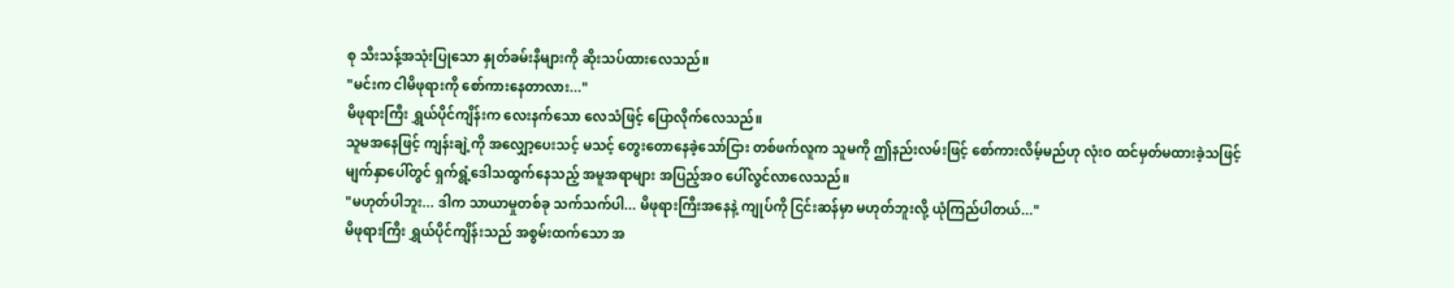စု သီးသန့်အသုံးပြုသော နှုတ်ခမ်းနီများကို ဆိုးသပ်ထားလေသည်။
"မင်းက ငါမိဖုရားကို စော်ကားနေတာလား..."
မိဖုရားကြီး ရွှယ်ပိုင်ကျိန်းက လေးနက်သော လေသံဖြင့် ပြောလိုက်လေသည်။
သူမအနေဖြင့် ကျန်းချဲ့ကို အလျှော့ပေးသင့် မသင့် တွေးတောနေခဲ့သော်ငြား တစ်ဖက်လူက သူမကို ဤနည်းလမ်းဖြင့် စော်ကားလိမ့်မည်ဟု လုံးဝ ထင်မှတ်မထားခဲ့သဖြင့် မျက်နှာပေါ်တွင် ရှက်ရွံ့ဒေါသထွက်နေသည့် အမူအရာများ အပြည့်အဝ ပေါ်လွင်လာလေသည်။
"မဟုတ်ပါဘူး... ဒါက သာယာမှုတစ်ခု သက်သက်ပါ... မိဖုရားကြီးအနေနဲ့ ကျုပ်ကို ငြင်းဆန်မှာ မဟုတ်ဘူးလို့ ယုံကြည်ပါတယ်..."
မိဖုရားကြီး ရွှယ်ပိုင်ကျိန်းသည် အစွမ်းထက်သော အ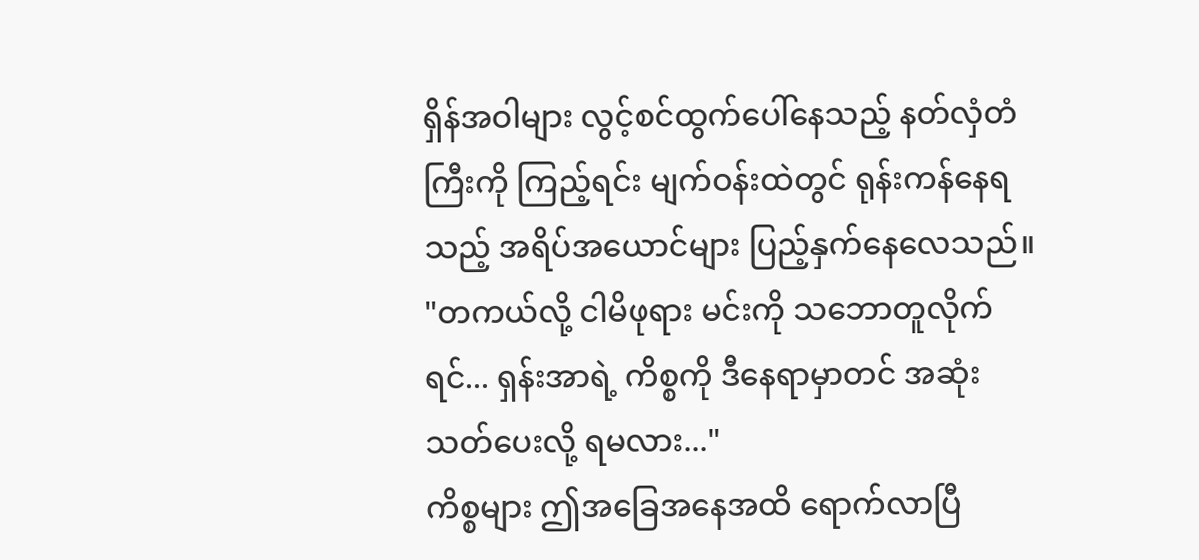ရှိန်အဝါများ လွင့်စင်ထွက်ပေါ်နေသည့် နတ်လှံတံကြီးကို ကြည့်ရင်း မျက်ဝန်းထဲတွင် ရုန်းကန်နေရသည့် အရိပ်အယောင်များ ပြည့်နှက်နေလေသည်။
"တကယ်လို့ ငါမိဖုရား မင်းကို သဘောတူလိုက်ရင်... ရှန်းအာရဲ့ ကိစ္စကို ဒီနေရာမှာတင် အဆုံးသတ်ပေးလို့ ရမလား..."
ကိစ္စများ ဤအခြေအနေအထိ ရောက်လာပြီ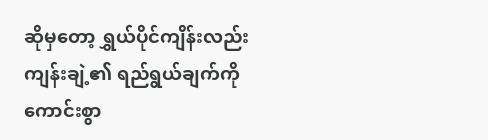ဆိုမှတော့ ရွှယ်ပိုင်ကျိန်းလည်း ကျန်းချဲ့၏ ရည်ရွယ်ချက်ကို ကောင်းစွာ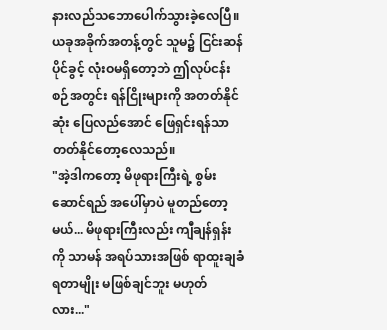နားလည်သဘောပေါက်သွားခဲ့လေပြီ။ ယခုအခိုက်အတန့်တွင် သူမ၌ ငြင်းဆန်ပိုင်ခွင့် လုံးဝမရှိတော့ဘဲ ဤလုပ်ငန်းစဉ်အတွင်း ရန်ငြိုးများကို အတတ်နိုင်ဆုံး ပြေလည်အောင် ဖြေရှင်းရန်သာ တတ်နိုင်တော့လေသည်။
"အဲ့ဒါကတော့ မိဖုရားကြီးရဲ့ စွမ်းဆောင်ရည် အပေါ်မှာပဲ မူတည်တော့မယ်... မိဖုရားကြီးလည်း ကျီချန်ရှန်းကို သာမန် အရပ်သားအဖြစ် ရာထူးချခံရတာမျိုး မဖြစ်ချင်ဘူး မဟုတ်လား..."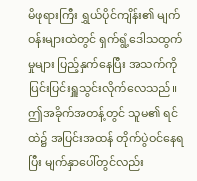မိဖုရားကြီး ရွှယ်ပိုင်ကျိန်း၏ မျက်ဝန်းများထဲတွင် ရှက်ရွံ့ဒေါသထွက်မှုများ ပြည့်နှက်နေပြီး အသက်ကို ပြင်းပြင်းရှူသွင်းလိုက်လေသည်။ ဤအခိုက်အတန့်တွင် သူမ၏ ရင်ထဲ၌ အပြင်းအထန် တိုက်ပွဲဝင်နေရပြီး မျက်နှာပေါ်တွင်လည်း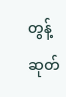တွန့်ဆုတ်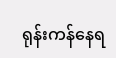ရုန်းကန်နေရ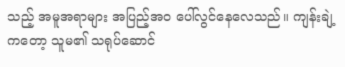သည့် အမူအရာများ အပြည့်အဝ ပေါ်လွင်နေလေသည်။ ကျန်းချဲ့ကတော့ သူမ၏ သရုပ်ဆောင်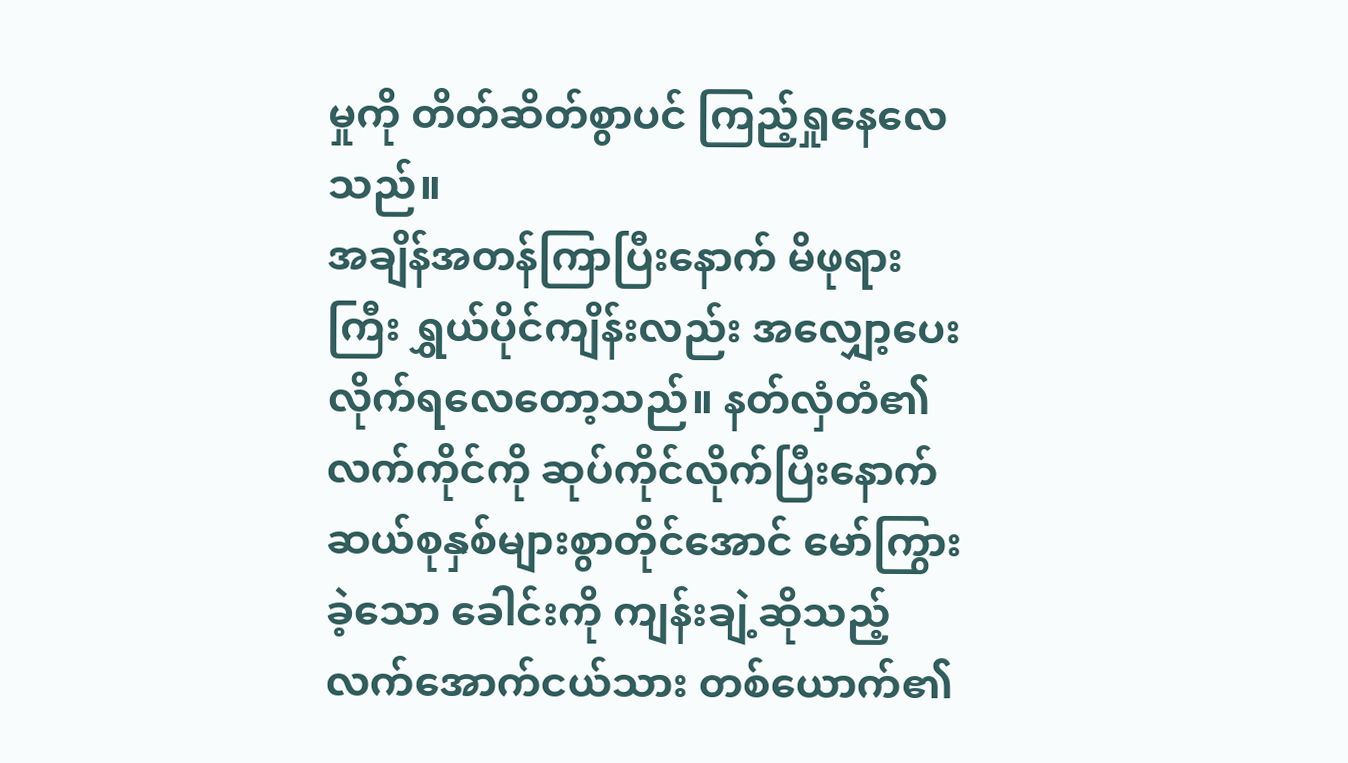မှုကို တိတ်ဆိတ်စွာပင် ကြည့်ရှုနေလေသည်။
အချိန်အတန်ကြာပြီးနောက် မိဖုရားကြီး ရွှယ်ပိုင်ကျိန်းလည်း အလျှော့ပေးလိုက်ရလေတော့သည်။ နတ်လှံတံ၏ လက်ကိုင်ကို ဆုပ်ကိုင်လိုက်ပြီးနောက် ဆယ်စုနှစ်များစွာတိုင်အောင် မော်ကြွားခဲ့သော ခေါင်းကို ကျန်းချဲ့ဆိုသည့် လက်အောက်ငယ်သား တစ်ယောက်၏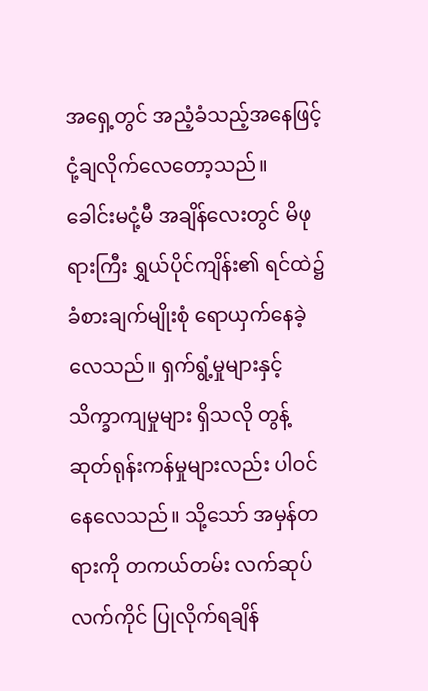အရှေ့တွင် အညံ့ခံသည့်အနေဖြင့် ငုံ့ချလိုက်လေတော့သည်။
ခေါင်းမငုံ့မီ အချိန်လေးတွင် မိဖုရားကြီး ရွှယ်ပိုင်ကျိန်း၏ ရင်ထဲ၌ ခံစားချက်မျိုးစုံ ရောယှက်နေခဲ့လေသည်။ ရှက်ရွံ့မှုများနှင့် သိက္ခာကျမှုများ ရှိသလို တွန့်ဆုတ်ရုန်းကန်မှုများလည်း ပါဝင်နေလေသည်။ သို့သော် အမှန်တရားကို တကယ်တမ်း လက်ဆုပ်လက်ကိုင် ပြုလိုက်ရချိန်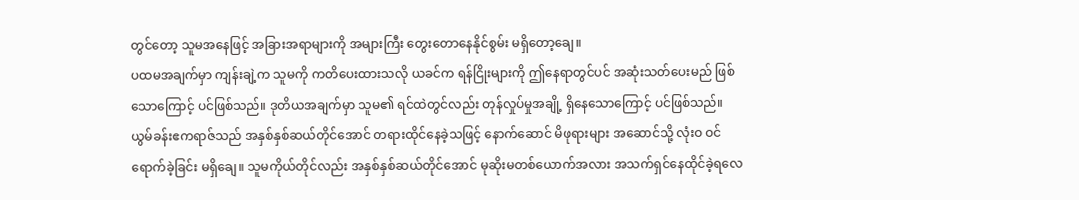တွင်တော့ သူမအနေဖြင့် အခြားအရာများကို အများကြီး တွေးတောနေနိုင်စွမ်း မရှိတော့ချေ။
ပထမအချက်မှာ ကျန်းချဲ့က သူမကို ကတိပေးထားသလို ယခင်က ရန်ငြိုးများကို ဤနေရာတွင်ပင် အဆုံးသတ်ပေးမည် ဖြစ်သောကြောင့် ပင်ဖြစ်သည်။ ဒုတိယအချက်မှာ သူမ၏ ရင်ထဲတွင်လည်း တုန်လှုပ်မှုအချို့ ရှိနေသောကြောင့် ပင်ဖြစ်သည်။
ယွမ်ခန်းဧကရာဇ်သည် အနှစ်နှစ်ဆယ်တိုင်အောင် တရားထိုင်နေခဲ့သဖြင့် နောက်ဆောင် မိဖုရားများ အဆောင်သို့ လုံးဝ ဝင်ရောက်ခဲ့ခြင်း မရှိချေ။ သူမကိုယ်တိုင်လည်း အနှစ်နှစ်ဆယ်တိုင်အောင် မုဆိုးမတစ်ယောက်အလား အသက်ရှင်နေထိုင်ခဲ့ရလေ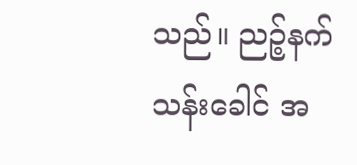သည်။ ညဉ့်နက်သန်းခေါင် အ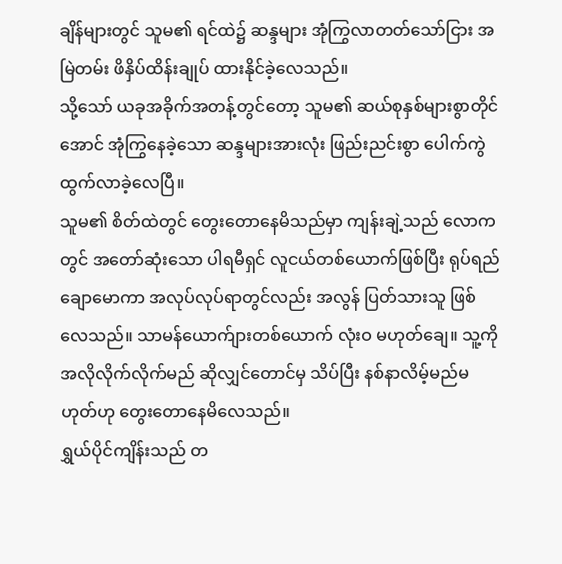ချိန်များတွင် သူမ၏ ရင်ထဲ၌ ဆန္ဒများ အုံကြွလာတတ်သော်ငြား အမြဲတမ်း ဖိနှိပ်ထိန်းချုပ် ထားနိုင်ခဲ့လေသည်။
သို့သော် ယခုအခိုက်အတန့်တွင်တော့ သူမ၏ ဆယ်စုနှစ်များစွာတိုင်အောင် အုံကြွနေခဲ့သော ဆန္ဒများအားလုံး ဖြည်းညင်းစွာ ပေါက်ကွဲထွက်လာခဲ့လေပြီ။
သူမ၏ စိတ်ထဲတွင် တွေးတောနေမိသည်မှာ ကျန်းချဲ့သည် လောကတွင် အတော်ဆုံးသော ပါရမီရှင် လူငယ်တစ်ယောက်ဖြစ်ပြီး ရုပ်ရည်ချောမောကာ အလုပ်လုပ်ရာတွင်လည်း အလွန် ပြတ်သားသူ ဖြစ်လေသည်။ သာမန်ယောက်ျားတစ်ယောက် လုံးဝ မဟုတ်ချေ။ သူ့ကို အလိုလိုက်လိုက်မည် ဆိုလျှင်တောင်မှ သိပ်ပြီး နစ်နာလိမ့်မည်မဟုတ်ဟု တွေးတောနေမိလေသည်။
ရွှယ်ပိုင်ကျိန်းသည် တ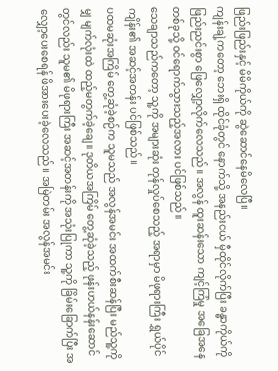ဖြည်းဖြည်းနှင့် မိမိကိုယ်ကို ဆွဲဆောင်နေမိလေပြီ။
ကျန်းချဲ့ကတော့ ဘေးရှိ ထိုင်ခုံတွင် နောက်သို့ အနည်းငယ် မှီထိုင်လိုက်ပြီး ခန္ဓာကိုယ်ကို ဖြည်းညင်းစွာ ဖြေလျှော့လိုက်လေသည်။ အလွန် ထူးဆန်းသော ကျင့်ကြံမှု အခြေအနေတစ်ခုသို့ ဝင်ရောက်သွားသည့်အလား ပင်ဖြစ်သည်။
သေချာသည်ကတော့ သူ့ကို အများဆုံး တုန်လှုပ်စေသည့် အရာမှာ မိဖုရားကြီး ရွှယ်ပိုင်ကျိန်း၏ အဆင့်အတန်း ပင်ဖြစ်သည်။
ပထမဆုံးအကြိမ် တွေ့ဆုံခဲ့စဉ်က သူမသည် အလွန်အမင်း အထက်စီးဆန်ပြီး မည်သူ့ကိုမျှ မျက်လုံးထဲ ထည့်မတွက်ခဲ့ချေ။ ဒုတိယအကြိမ် တွေ့ဆုံခဲ့သည့် ဖုန်းဟယ်နန်းဆောင် တွင်လည်း သူမ၏ မိဖုရားကြီး အဆင့်အတန်းကို အသုံးပြုကာ သူ့ကို ခြိမ်းခြောက်ပြီး အလျှော့ပေးစေရန် ဖိအားပေးခဲ့လေသည်။ အမြဲတမ်း အလွန်အမင်း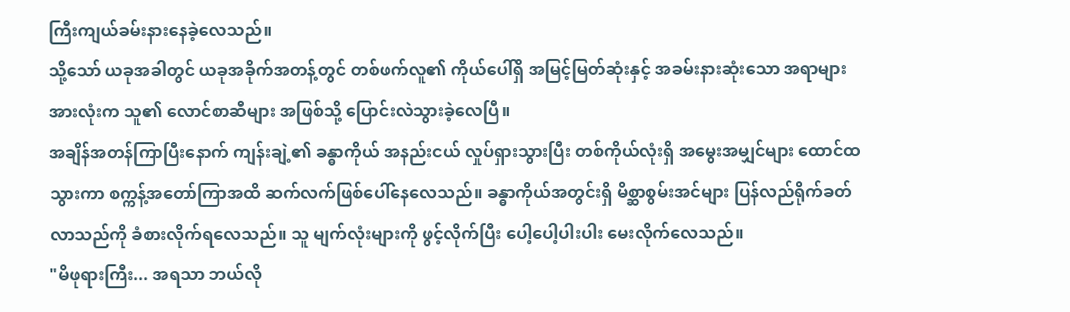ကြီးကျယ်ခမ်းနားနေခဲ့လေသည်။
သို့သော် ယခုအခါတွင် ယခုအခိုက်အတန့်တွင် တစ်ဖက်လူ၏ ကိုယ်ပေါ်ရှိ အမြင့်မြတ်ဆုံးနှင့် အခမ်းနားဆုံးသော အရာများအားလုံးက သူ၏ လောင်စာဆီများ အဖြစ်သို့ ပြောင်းလဲသွားခဲ့လေပြီ။
အချိန်အတန်ကြာပြီးနောက် ကျန်းချဲ့၏ ခန္ဓာကိုယ် အနည်းငယ် လှုပ်ရှားသွားပြီး တစ်ကိုယ်လုံးရှိ အမွေးအမျှင်များ ထောင်ထသွားကာ စက္ကန့်အတော်ကြာအထိ ဆက်လက်ဖြစ်ပေါ်နေလေသည်။ ခန္ဓာကိုယ်အတွင်းရှိ မိစ္ဆာစွမ်းအင်များ ပြန်လည်ရိုက်ခတ်လာသည်ကို ခံစားလိုက်ရလေသည်။ သူ မျက်လုံးများကို ဖွင့်လိုက်ပြီး ပေါ့ပေါ့ပါးပါး မေးလိုက်လေသည်။
"မိဖုရားကြီး... အရသာ ဘယ်လို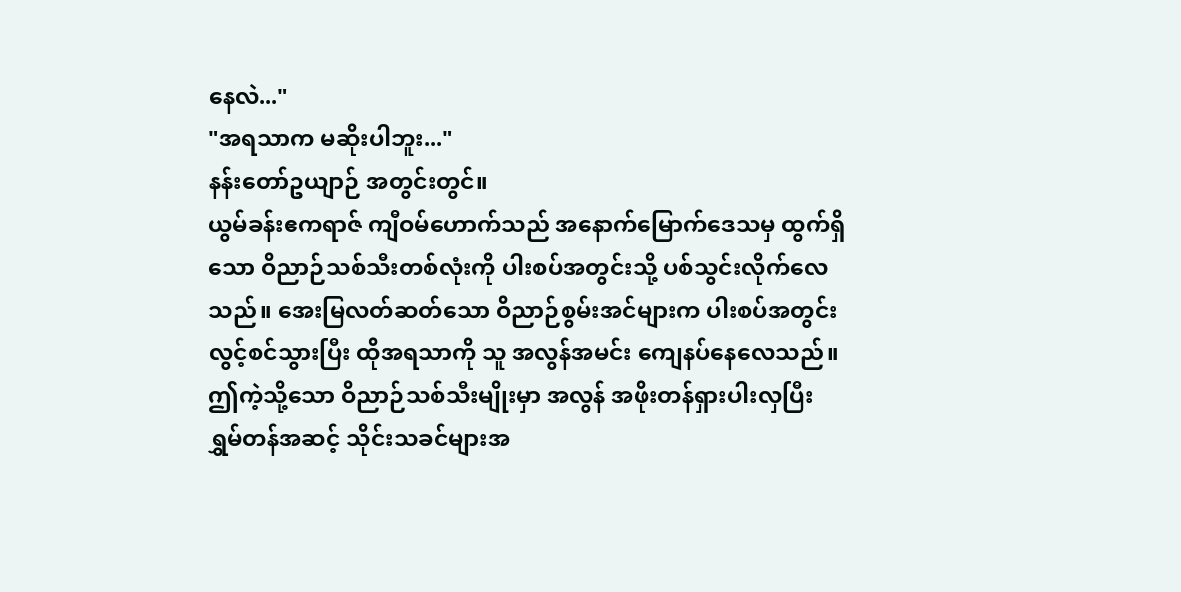နေလဲ..."
"အရသာက မဆိုးပါဘူး..."
နန်းတော်ဥယျာဉ် အတွင်းတွင်။
ယွမ်ခန်းဧကရာဇ် ကျီဝမ်ဟောက်သည် အနောက်မြောက်ဒေသမှ ထွက်ရှိသော ဝိညာဉ်သစ်သီးတစ်လုံးကို ပါးစပ်အတွင်းသို့ ပစ်သွင်းလိုက်လေသည်။ အေးမြလတ်ဆတ်သော ဝိညာဉ်စွမ်းအင်များက ပါးစပ်အတွင်း လွင့်စင်သွားပြီး ထိုအရသာကို သူ အလွန်အမင်း ကျေနပ်နေလေသည်။
ဤကဲ့သို့သော ဝိညာဉ်သစ်သီးမျိုးမှာ အလွန် အဖိုးတန်ရှားပါးလှပြီး ရွှမ်တန်အဆင့် သိုင်းသခင်များအ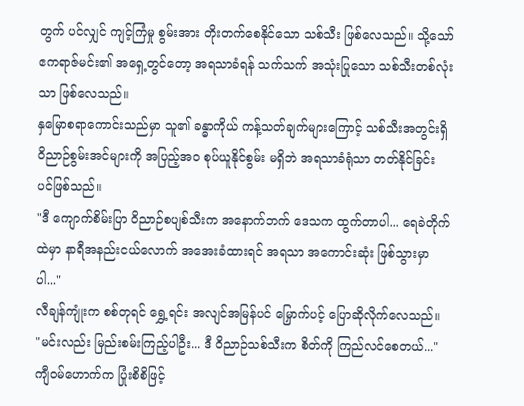တွက် ပင်လျှင် ကျင့်ကြံမှု စွမ်းအား တိုးတက်စေနိုင်သော သစ်သီး ဖြစ်လေသည်။ သို့သော် ဧကရာဇ်မင်း၏ အရှေ့တွင်တော့ အရသာခံရန် သက်သက် အသုံးပြုသော သစ်သီးတစ်လုံးသာ ဖြစ်လေသည်။
နှမြောစရာကောင်းသည်မှာ သူ၏ ခန္ဓာကိုယ် ကန့်သတ်ချက်များကြောင့် သစ်သီးအတွင်းရှိ ဝိညာဉ်စွမ်းအင်များကို အပြည့်အဝ စုပ်ယူနိုင်စွမ်း မရှိဘဲ အရသာခံရုံသာ တတ်နိုင်ခြင်း ပင်ဖြစ်သည်။
"ဒီ ကျောက်စိမ်းပြာ ဝိညာဉ်စပျစ်သီးက အနောက်ဘက် ဒေသက ထွက်တာပါ... ရေခဲတိုက်ထဲမှာ နာရီအနည်းငယ်လောက် အအေးခံထားရင် အရသာ အကောင်းဆုံး ဖြစ်သွားမှာပါ..."
လီချန်ကျုံးက စစ်တုရင် ရွှေ့ရင်း အလျင်အမြန်ပင် မြှောက်ပင့် ပြောဆိုလိုက်လေသည်။
"မင်းလည်း မြည်းစမ်းကြည့်ပါဦး... ဒီ ဝိညာဉ်သစ်သီးက စိတ်ကို ကြည်လင်စေတယ်..."
ကျီဝမ်ဟောက်က ပြုံးစိစိဖြင့်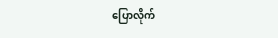ပြောလိုက်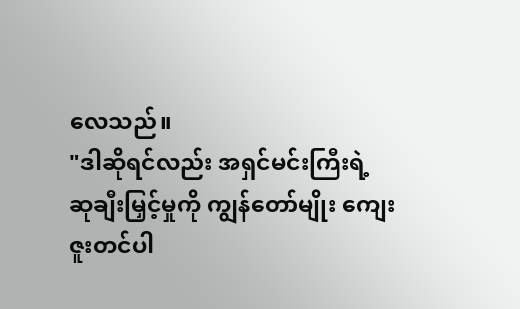လေသည်။
"ဒါဆိုရင်လည်း အရှင်မင်းကြီးရဲ့ ဆုချီးမြှင့်မှုကို ကျွန်တော်မျိုး ကျေးဇူးတင်ပါ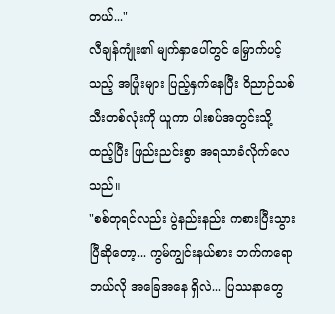တယ်..."
လီချန်ကျုံး၏ မျက်နှာပေါ်တွင် မြှောက်ပင့်သည့် အပြုံးများ ပြည့်နှက်နေပြီး ဝိညာဉ်သစ်သီးတစ်လုံးကို ယူကာ ပါးစပ်အတွင်းသို့ ထည့်ပြီး ဖြည်းညင်းစွာ အရသာခံလိုက်လေသည်။
"စစ်တုရင်လည်း ပွဲနည်းနည်း ကစားပြီးသွားပြီဆိုတော့... ကွမ်ကျွင်းနယ်စား ဘက်ကရော ဘယ်လို အခြေအနေ ရှိလဲ... ပြဿနာတွေ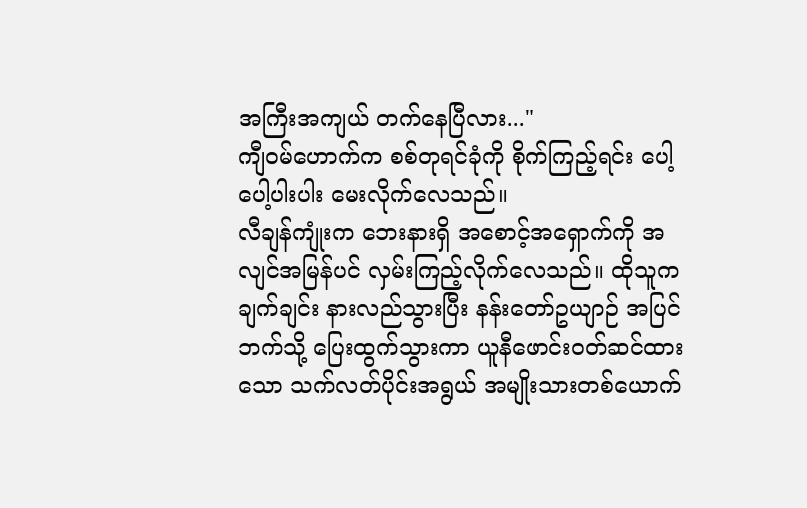အကြီးအကျယ် တက်နေပြီလား..."
ကျီဝမ်ဟောက်က စစ်တုရင်ခုံကို စိုက်ကြည့်ရင်း ပေါ့ပေါ့ပါးပါး မေးလိုက်လေသည်။
လီချန်ကျုံးက ဘေးနားရှိ အစောင့်အရှောက်ကို အလျင်အမြန်ပင် လှမ်းကြည့်လိုက်လေသည်။ ထိုသူက ချက်ချင်း နားလည်သွားပြီး နန်းတော်ဥယျာဉ် အပြင်ဘက်သို့ ပြေးထွက်သွားကာ ယူနီဖောင်းဝတ်ဆင်ထားသော သက်လတ်ပိုင်းအရွယ် အမျိုးသားတစ်ယောက်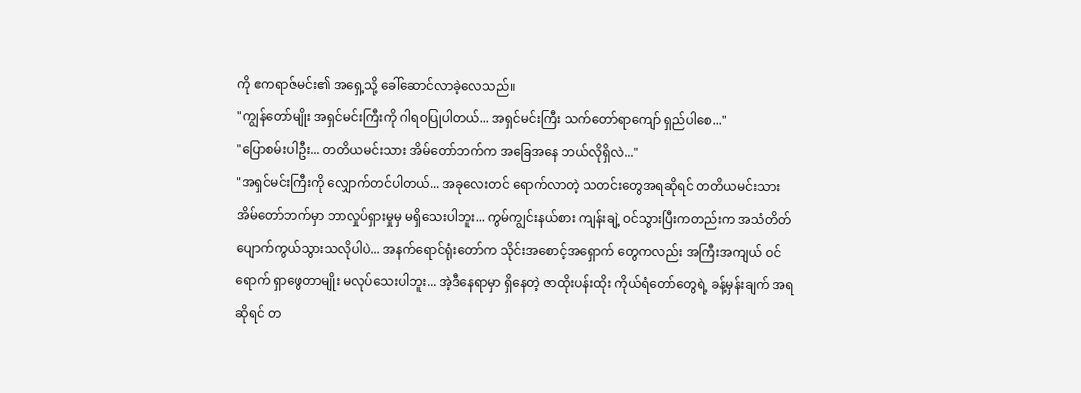ကို ဧကရာဇ်မင်း၏ အရှေ့သို့ ခေါ်ဆောင်လာခဲ့လေသည်။
"ကျွန်တော်မျိုး အရှင်မင်းကြီးကို ဂါရဝပြုပါတယ်... အရှင်မင်းကြီး သက်တော်ရာကျော် ရှည်ပါစေ..."
"ပြောစမ်းပါဦး... တတိယမင်းသား အိမ်တော်ဘက်က အခြေအနေ ဘယ်လိုရှိလဲ..."
"အရှင်မင်းကြီးကို လျှောက်တင်ပါတယ်... အခုလေးတင် ရောက်လာတဲ့ သတင်းတွေအရဆိုရင် တတိယမင်းသား အိမ်တော်ဘက်မှာ ဘာလှုပ်ရှားမှုမှ မရှိသေးပါဘူး... ကွမ်ကျွင်းနယ်စား ကျန်းချဲ့ ဝင်သွားပြီးကတည်းက အသံတိတ် ပျောက်ကွယ်သွားသလိုပါပဲ... အနက်ရောင်ရုံးတော်က သိုင်းအစောင့်အရှောက် တွေကလည်း အကြီးအကျယ် ဝင်ရောက် ရှာဖွေတာမျိုး မလုပ်သေးပါဘူး... အဲ့ဒီနေရာမှာ ရှိနေတဲ့ ဇာထိုးပန်းထိုး ကိုယ်ရံတော်တွေရဲ့ ခန့်မှန်းချက် အရဆိုရင် တ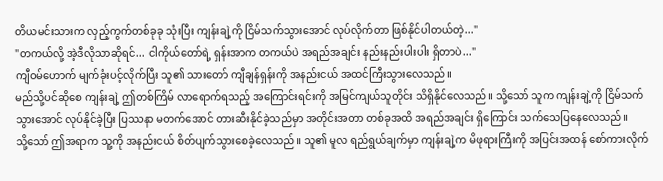တိယမင်းသားက လှည့်ကွက်တစ်ခုခု သုံးပြီး ကျန်းချဲ့ကို ငြိမ်သက်သွားအောင် လုပ်လိုက်တာ ဖြစ်နိုင်ပါတယ်တဲ့..."
"တကယ်လို့ အဲ့ဒီလိုသာဆိုရင်... ငါကိုယ်တော်ရဲ့ ရှန်းအာက တကယ်ပဲ အရည်အချင်း နည်းနည်းပါးပါး ရှိတာပဲ..."
ကျီဝမ်ဟောက် မျက်ခုံးပင့်လိုက်ပြီး သူ၏ သားတော် ကျီချန်ရှန်းကို အနည်းငယ် အထင်ကြီးသွားလေသည်။
မည်သို့ပင်ဆိုစေ ကျန်းချဲ့ ဤတစ်ကြိမ် လာရောက်ရသည့် အကြောင်းရင်းကို အမြင်ကျယ်သူတိုင်း သိရှိနိုင်လေသည်။ သို့သော် သူက ကျန်းချဲ့ကို ငြိမ်သက်သွားအောင် လုပ်နိုင်ခဲ့ပြီး ပြဿနာ မတက်အောင် တားဆီးနိုင်ခဲ့သည်မှာ အတိုင်းအတာ တစ်ခုအထိ အရည်အချင်း ရှိကြောင်း သက်သေပြနေလေသည်။
သို့သော် ဤအရာက သူ့ကို အနည်းငယ် စိတ်ပျက်သွားစေခဲ့လေသည်။ သူ၏ မူလ ရည်ရွယ်ချက်မှာ ကျန်းချဲ့က မိဖုရားကြီးကို အပြင်းအထန် စော်ကားလိုက်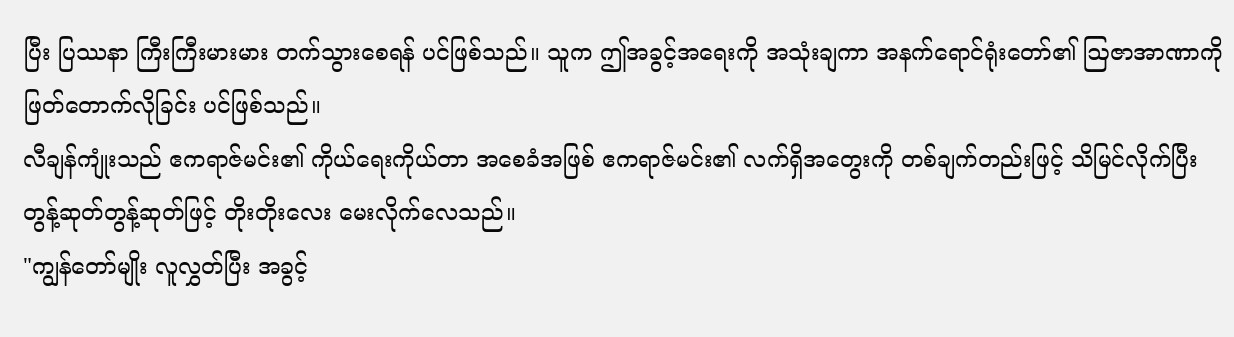ပြီး ပြဿနာ ကြီးကြီးမားမား တက်သွားစေရန် ပင်ဖြစ်သည်။ သူက ဤအခွင့်အရေးကို အသုံးချကာ အနက်ရောင်ရုံးတော်၏ ဩဇာအာဏာကို ဖြတ်တောက်လိုခြင်း ပင်ဖြစ်သည်။
လီချန်ကျုံးသည် ဧကရာဇ်မင်း၏ ကိုယ်ရေးကိုယ်တာ အစေခံအဖြစ် ဧကရာဇ်မင်း၏ လက်ရှိအတွေးကို တစ်ချက်တည်းဖြင့် သိမြင်လိုက်ပြီး တွန့်ဆုတ်တွန့်ဆုတ်ဖြင့် တိုးတိုးလေး မေးလိုက်လေသည်။
"ကျွန်တော်မျိုး လူလွှတ်ပြီး အခွင့်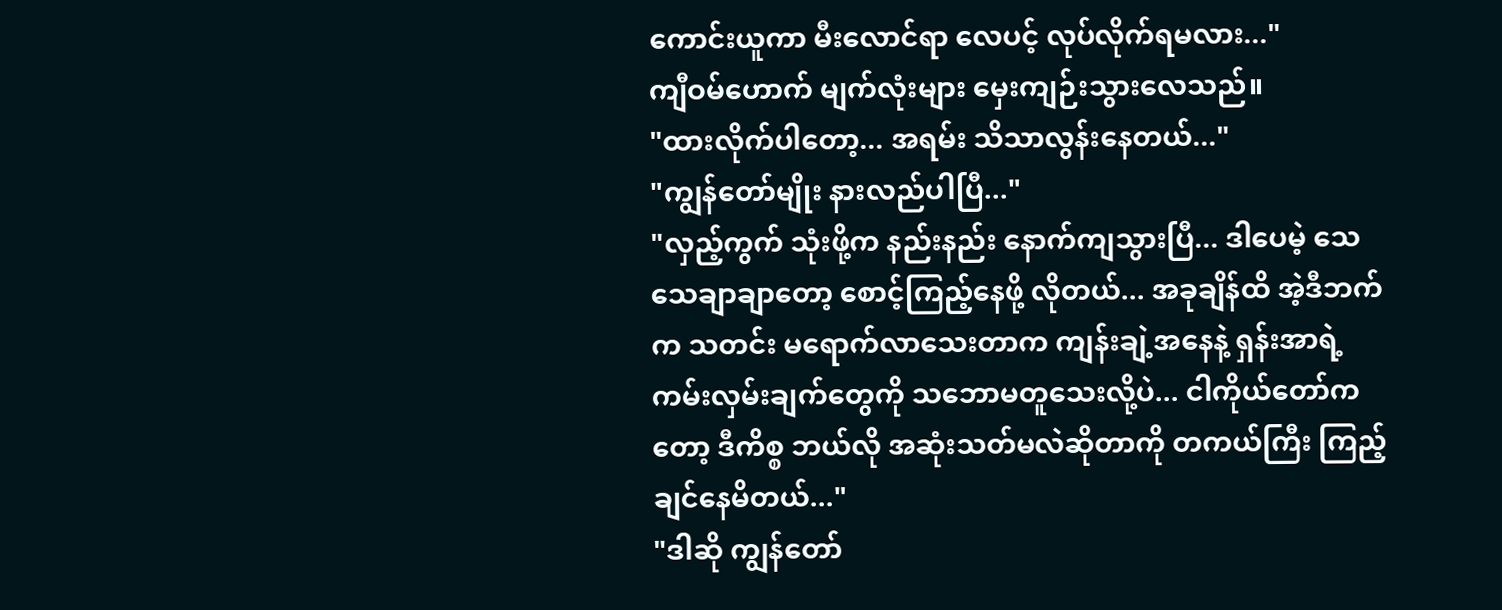ကောင်းယူကာ မီးလောင်ရာ လေပင့် လုပ်လိုက်ရမလား..."
ကျီဝမ်ဟောက် မျက်လုံးများ မှေးကျဉ်းသွားလေသည်။
"ထားလိုက်ပါတော့... အရမ်း သိသာလွန်းနေတယ်..."
"ကျွန်တော်မျိုး နားလည်ပါပြီ..."
"လှည့်ကွက် သုံးဖို့က နည်းနည်း နောက်ကျသွားပြီ... ဒါပေမဲ့ သေသေချာချာတော့ စောင့်ကြည့်နေဖို့ လိုတယ်... အခုချိန်ထိ အဲ့ဒီဘက်က သတင်း မရောက်လာသေးတာက ကျန်းချဲ့အနေနဲ့ ရှန်းအာရဲ့ ကမ်းလှမ်းချက်တွေကို သဘောမတူသေးလို့ပဲ... ငါကိုယ်တော်ကတော့ ဒီကိစ္စ ဘယ်လို အဆုံးသတ်မလဲဆိုတာကို တကယ်ကြီး ကြည့်ချင်နေမိတယ်..."
"ဒါဆို ကျွန်တော်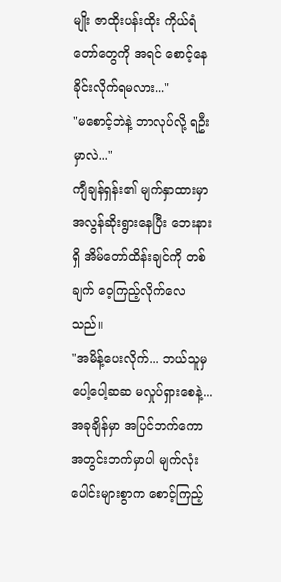မျိုး ဇာထိုးပန်းထိုး ကိုယ်ရံတော်တွေကို အရင် စောင့်နေခိုင်းလိုက်ရမလား..."
"မစောင့်ဘဲနဲ့ ဘာလုပ်လို့ ရဦးမှာလဲ..."
ကျီချန်ရှန်း၏ မျက်နှာထားမှာ အလွန်ဆိုးရွားနေပြီး ဘေးနားရှိ အိမ်တော်ထိန်းချင်ကို တစ်ချက် ဝေ့ကြည့်လိုက်လေသည်။
"အမိန့်ပေးလိုက်... ဘယ်သူမှ ပေါ့ပေါ့ဆဆ မလှုပ်ရှားစေနဲ့... အခုချိန်မှာ အပြင်ဘက်ကော အတွင်းဘက်မှာပါ မျက်လုံးပေါင်းများစွာက စောင့်ကြည့်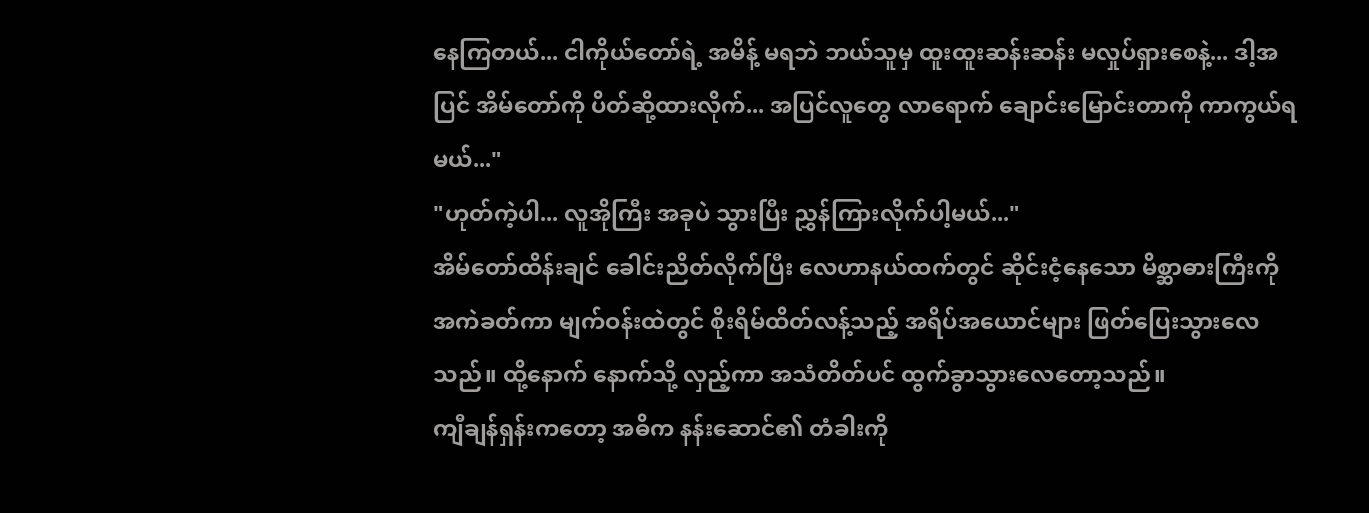နေကြတယ်... ငါကိုယ်တော်ရဲ့ အမိန့် မရဘဲ ဘယ်သူမှ ထူးထူးဆန်းဆန်း မလှုပ်ရှားစေနဲ့... ဒါ့အပြင် အိမ်တော်ကို ပိတ်ဆို့ထားလိုက်... အပြင်လူတွေ လာရောက် ချောင်းမြောင်းတာကို ကာကွယ်ရမယ်..."
"ဟုတ်ကဲ့ပါ... လူအိုကြီး အခုပဲ သွားပြီး ညွှန်ကြားလိုက်ပါ့မယ်..."
အိမ်တော်ထိန်းချင် ခေါင်းညိတ်လိုက်ပြီး လေဟာနယ်ထက်တွင် ဆိုင်းငံ့နေသော မိစ္ဆာဓားကြီးကို အကဲခတ်ကာ မျက်ဝန်းထဲတွင် စိုးရိမ်ထိတ်လန့်သည့် အရိပ်အယောင်များ ဖြတ်ပြေးသွားလေသည်။ ထို့နောက် နောက်သို့ လှည့်ကာ အသံတိတ်ပင် ထွက်ခွာသွားလေတော့သည်။
ကျီချန်ရှန်းကတော့ အဓိက နန်းဆောင်၏ တံခါးကို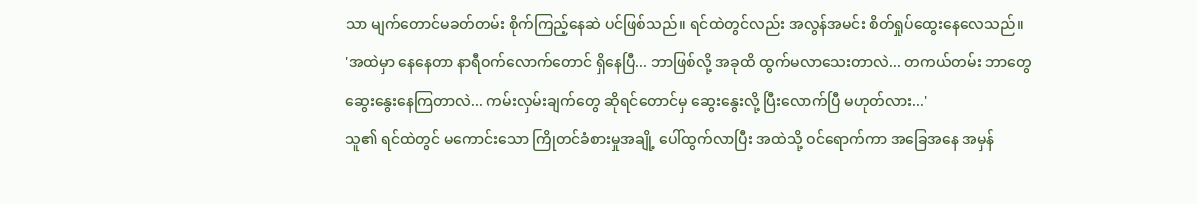သာ မျက်တောင်မခတ်တမ်း စိုက်ကြည့်နေဆဲ ပင်ဖြစ်သည်။ ရင်ထဲတွင်လည်း အလွန်အမင်း စိတ်ရှုပ်ထွေးနေလေသည်။
'အထဲမှာ နေနေတာ နာရီဝက်လောက်တောင် ရှိနေပြီ... ဘာဖြစ်လို့ အခုထိ ထွက်မလာသေးတာလဲ... တကယ်တမ်း ဘာတွေ ဆွေးနွေးနေကြတာလဲ... ကမ်းလှမ်းချက်တွေ ဆိုရင်တောင်မှ ဆွေးနွေးလို့ ပြီးလောက်ပြီ မဟုတ်လား...'
သူ၏ ရင်ထဲတွင် မကောင်းသော ကြိုတင်ခံစားမှုအချို့ ပေါ်ထွက်လာပြီး အထဲသို့ ဝင်ရောက်ကာ အခြေအနေ အမှန်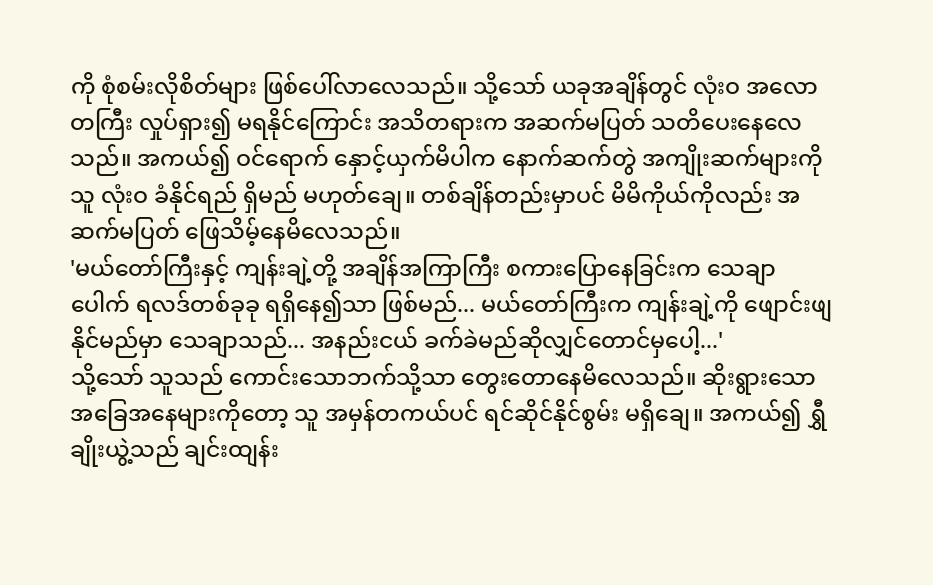ကို စုံစမ်းလိုစိတ်များ ဖြစ်ပေါ်လာလေသည်။ သို့သော် ယခုအချိန်တွင် လုံးဝ အလောတကြီး လှုပ်ရှား၍ မရနိုင်ကြောင်း အသိတရားက အဆက်မပြတ် သတိပေးနေလေသည်။ အကယ်၍ ဝင်ရောက် နှောင့်ယှက်မိပါက နောက်ဆက်တွဲ အကျိုးဆက်များကို သူ လုံးဝ ခံနိုင်ရည် ရှိမည် မဟုတ်ချေ။ တစ်ချိန်တည်းမှာပင် မိမိကိုယ်ကိုလည်း အဆက်မပြတ် ဖြေသိမ့်နေမိလေသည်။
'မယ်တော်ကြီးနှင့် ကျန်းချဲ့တို့ အချိန်အကြာကြီး စကားပြောနေခြင်းက သေချာပေါက် ရလဒ်တစ်ခုခု ရရှိနေ၍သာ ဖြစ်မည်... မယ်တော်ကြီးက ကျန်းချဲ့ကို ဖျောင်းဖျနိုင်မည်မှာ သေချာသည်... အနည်းငယ် ခက်ခဲမည်ဆိုလျှင်တောင်မှပေါ့...'
သို့သော် သူသည် ကောင်းသောဘက်သို့သာ တွေးတောနေမိလေသည်။ ဆိုးရွားသော အခြေအနေများကိုတော့ သူ အမှန်တကယ်ပင် ရင်ဆိုင်နိုင်စွမ်း မရှိချေ။ အကယ်၍ ရွှီချိုးယွဲ့သည် ချင်းထျန်း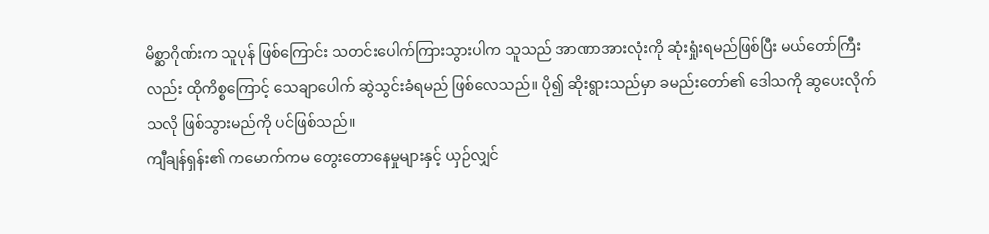မိစ္ဆာဂိုဏ်းက သူပုန် ဖြစ်ကြောင်း သတင်းပေါက်ကြားသွားပါက သူသည် အာဏာအားလုံးကို ဆုံးရှုံးရမည်ဖြစ်ပြီး မယ်တော်ကြီးလည်း ထိုကိစ္စကြောင့် သေချာပေါက် ဆွဲသွင်းခံရမည် ဖြစ်လေသည်။ ပို၍ ဆိုးရွားသည်မှာ ခမည်းတော်၏ ဒေါသကို ဆွပေးလိုက်သလို ဖြစ်သွားမည်ကို ပင်ဖြစ်သည်။
ကျီချန်ရှန်း၏ ကမောက်ကမ တွေးတောနေမှုများနှင့် ယှဉ်လျှင်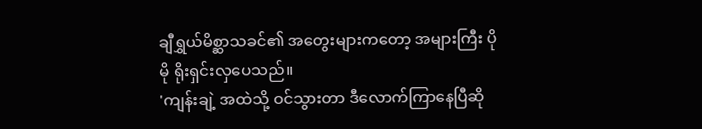ချီရွှယ်မိစ္ဆာသခင်၏ အတွေးများကတော့ အများကြီး ပိုမို ရိုးရှင်းလှပေသည်။
'ကျန်းချဲ့ အထဲသို့ ဝင်သွားတာ ဒီလောက်ကြာနေပြီဆို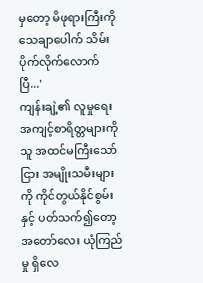မှတော့ မိဖုရားကြီးကို သေချာပေါက် သိမ်းပိုက်လိုက်လောက်ပြီ...'
ကျန်းချဲ့၏ လူမှုရေး အကျင့်စာရိတ္တများကို သူ အထင်မကြီးသော်ငြား အမျိုးသမီးများကို ကိုင်တွယ်နိုင်စွမ်းနှင့် ပတ်သက်၍တော့ အတော်လေး ယုံကြည်မှု ရှိလေ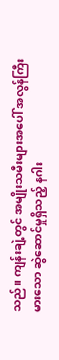သည်။ ကျန်းချဲ့တွင် အမျိုးသမီးများအပေါ် အလွန်ကြီးမားသော ဆွဲဆောင်မှုရှိသည့် နဂါး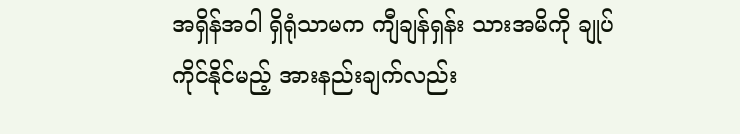အရှိန်အဝါ ရှိရုံသာမက ကျီချန်ရှန်း သားအမိကို ချုပ်ကိုင်နိုင်မည့် အားနည်းချက်လည်း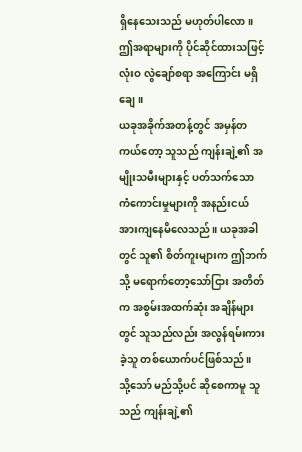ရှိနေသေးသည် မဟုတ်ပါလော။
ဤအရာများကို ပိုင်ဆိုင်ထားသဖြင့် လုံးဝ လွဲချော်စရာ အကြောင်း မရှိချေ။
ယခုအခိုက်အတန့်တွင် အမှန်တကယ်တော့ သူသည် ကျန်းချဲ့၏ အမျိုးသမီးများနှင့် ပတ်သက်သော ကံကောင်းမှုများကို အနည်းငယ် အားကျနေမိလေသည်။ ယခုအခါတွင် သူ၏ စိတ်ကူးများက ဤဘက်သို့ မရောက်တော့သော်ငြား အတိတ်က အစွမ်းအထက်ဆုံး အချိန်များတွင် သူသည်လည်း အလွန်ရမ်းကားခဲ့သူ တစ်ယောက်ပင်ဖြစ်သည်။
သို့သော် မည်သို့ပင် ဆိုစေကာမူ သူသည် ကျန်းချဲ့၏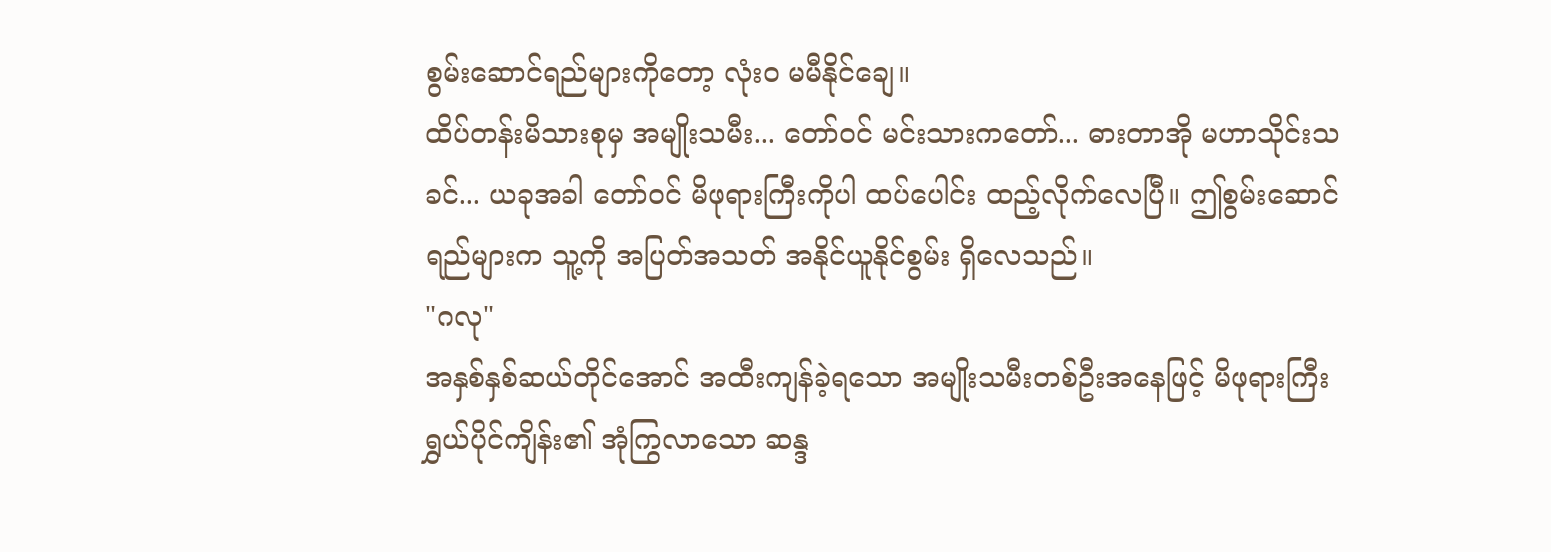စွမ်းဆောင်ရည်များကိုတော့ လုံးဝ မမီနိုင်ချေ။
ထိပ်တန်းမိသားစုမှ အမျိုးသမီး... တော်ဝင် မင်းသားကတော်... ဓားတာအို မဟာသိုင်းသခင်... ယခုအခါ တော်ဝင် မိဖုရားကြီးကိုပါ ထပ်ပေါင်း ထည့်လိုက်လေပြီ။ ဤစွမ်းဆောင်ရည်များက သူ့ကို အပြတ်အသတ် အနိုင်ယူနိုင်စွမ်း ရှိလေသည်။
"ဂလု"
အနှစ်နှစ်ဆယ်တိုင်အောင် အထီးကျန်ခဲ့ရသော အမျိုးသမီးတစ်ဦးအနေဖြင့် မိဖုရားကြီး ရွှယ်ပိုင်ကျိန်း၏ အုံကြွလာသော ဆန္ဒ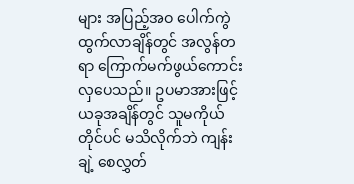များ အပြည့်အဝ ပေါက်ကွဲထွက်လာချိန်တွင် အလွန်တရာ ကြောက်မက်ဖွယ်ကောင်းလှပေသည်။ ဥပမာအားဖြင့် ယခုအချိန်တွင် သူမကိုယ်တိုင်ပင် မသိလိုက်ဘဲ ကျန်းချဲ့ စေလွှတ်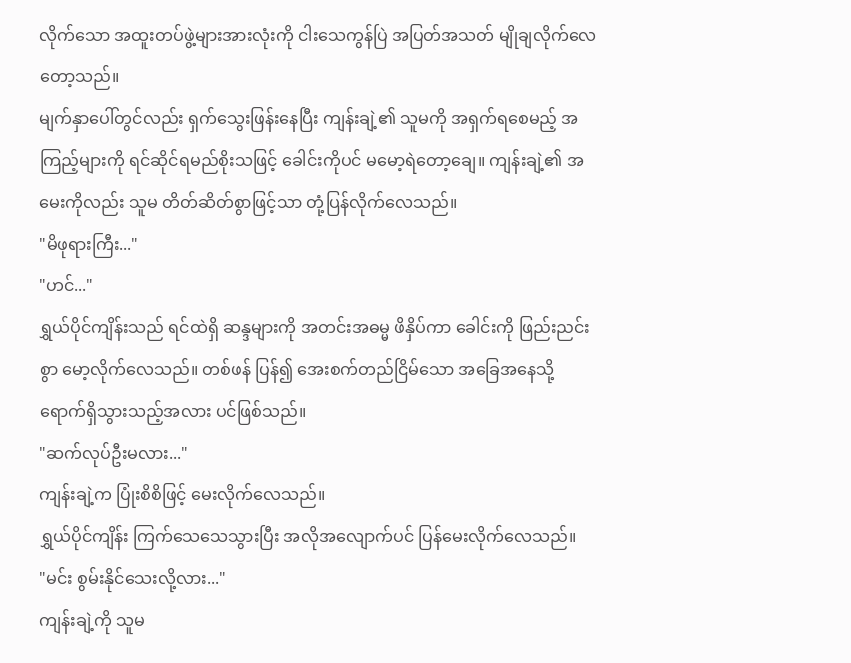လိုက်သော အထူးတပ်ဖွဲ့များအားလုံးကို ငါးသေကွန်ပြဲ အပြတ်အသတ် မျိုချလိုက်လေတော့သည်။
မျက်နှာပေါ်တွင်လည်း ရှက်သွေးဖြန်းနေပြီး ကျန်းချဲ့၏ သူမကို အရှက်ရစေမည့် အကြည့်များကို ရင်ဆိုင်ရမည်စိုးသဖြင့် ခေါင်းကိုပင် မမော့ရဲတော့ချေ။ ကျန်းချဲ့၏ အမေးကိုလည်း သူမ တိတ်ဆိတ်စွာဖြင့်သာ တုံ့ပြန်လိုက်လေသည်။
"မိဖုရားကြီး..."
"ဟင်..."
ရွှယ်ပိုင်ကျိန်းသည် ရင်ထဲရှိ ဆန္ဒများကို အတင်းအဓမ္မ ဖိနှိပ်ကာ ခေါင်းကို ဖြည်းညင်းစွာ မော့လိုက်လေသည်။ တစ်ဖန် ပြန်၍ အေးစက်တည်ငြိမ်သော အခြေအနေသို့ ရောက်ရှိသွားသည့်အလား ပင်ဖြစ်သည်။
"ဆက်လုပ်ဦးမလား..."
ကျန်းချဲ့က ပြုံးစိစိဖြင့် မေးလိုက်လေသည်။
ရွှယ်ပိုင်ကျိန်း ကြက်သေသေသွားပြီး အလိုအလျောက်ပင် ပြန်မေးလိုက်လေသည်။
"မင်း စွမ်းနိုင်သေးလို့လား..."
ကျန်းချဲ့ကို သူမ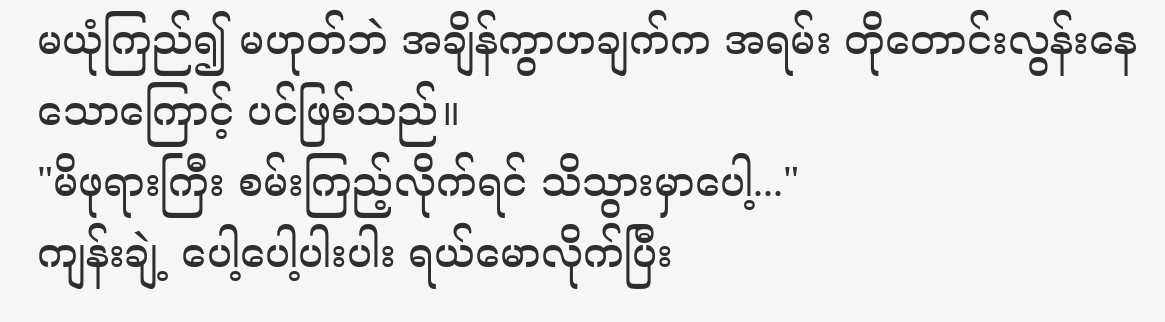မယုံကြည်၍ မဟုတ်ဘဲ အချိန်ကွာဟချက်က အရမ်း တိုတောင်းလွန်းနေသောကြောင့် ပင်ဖြစ်သည်။
"မိဖုရားကြီး စမ်းကြည့်လိုက်ရင် သိသွားမှာပေါ့..."
ကျန်းချဲ့ ပေါ့ပေါ့ပါးပါး ရယ်မောလိုက်ပြီး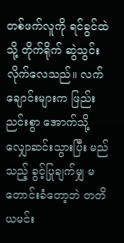တစ်ဖက်လူကို ရင်ခွင်ထဲသို့ တိုက်ရိုက် ဆွဲသွင်းလိုက်လေသည်။ လက်ချောင်းများက ဖြည်းညင်းစွာ အောက်သို့ လျှောဆင်းသွားပြီး မည်သည့် ခွင့်ပြုချက်မျှ မတောင်းခံတော့ဘဲ တတိယမင်း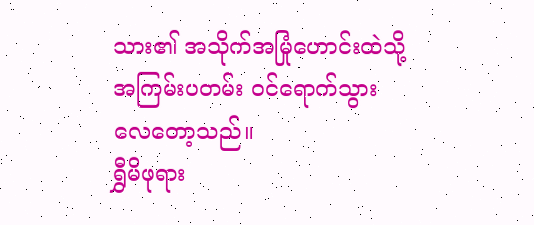သား၏ အသိုက်အမြုံဟောင်းထဲသို့ အကြမ်းပတမ်း ဝင်ရောက်သွားလေတော့သည်။
ရွှီမိဖုရား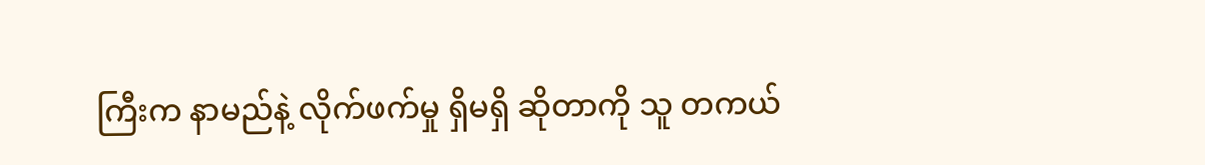ကြီးက နာမည်နဲ့ လိုက်ဖက်မှု ရှိမရှိ ဆိုတာကို သူ တကယ်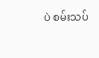ပဲ စမ်းသပ်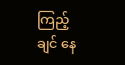ကြည့်ချင် နေ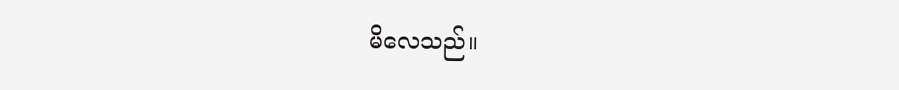မိလေသည်။